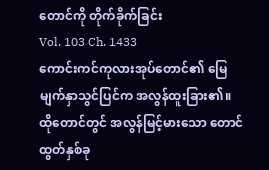တောင်ကို တိုက်ခိုက်ခြင်း
Vol. 103 Ch. 1433
ကောင်းကင်ကုလားအုပ်တောင်၏ မြေမျက်နှာသွင်ပြင်က အလွန်ထူးခြား၏။ ထိုတောင်တွင် အလွန်မြင့်မားသော တောင်ထွတ်နှစ်ခု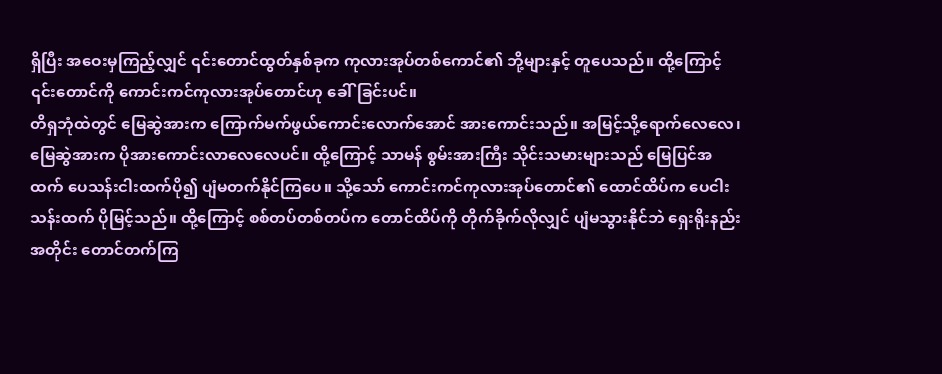ရှိပြီး အဝေးမှကြည့်လျှင် ၎င်းတောင်ထွတ်နှစ်ခုက ကုလားအုပ်တစ်ကောင်၏ ဘို့များနှင့် တူပေသည်။ ထို့ကြောင့် ၎င်းတောင်ကို ကောင်းကင်ကုလားအုပ်တောင်ဟု ခေါ်ခြင်းပင်။
တိရှဘုံထဲတွင် မြေဆွဲအားက ကြောက်မက်ဖွယ်ကောင်းလောက်အောင် အားကောင်းသည်။ အမြင့်သို့ရောက်လေလေ၊ မြေဆွဲအားက ပိုအားကောင်းလာလေလေပင်။ ထို့ကြောင့် သာမန် စွမ်းအားကြီး သိုင်းသမားများသည် မြေပြင်အထက် ပေသန်းငါးထက်ပို၍ ပျံမတက်နိုင်ကြပေ။ သို့သော် ကောင်းကင်ကုလားအုပ်တောင်၏ ထောင်ထိပ်က ပေငါးသန်းထက် ပိုမြင့်သည်။ ထို့ကြောင့် စစ်တပ်တစ်တပ်က တောင်ထိပ်ကို တိုက်ခိုက်လိုလျှင် ပျံမသွားနိုင်ဘဲ ရှေးရိုးနည်းအတိုင်း တောင်တက်ကြ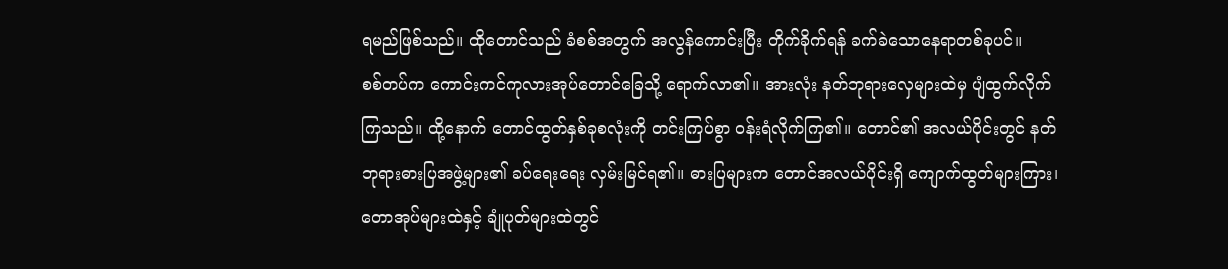ရမည်ဖြစ်သည်။ ထိုတောင်သည် ခံစစ်အတွက် အလွန်ကောင်းပြီး တိုက်ခိုက်ရန် ခက်ခဲသောနေရာတစ်ခုပင်။
စစ်တပ်က ကောင်းကင်ကုလားအုပ်တောင်ခြေသို့ ရောက်လာ၏။ အားလုံး နတ်ဘုရားလှေများထဲမှ ပျံထွက်လိုက်ကြသည်။ ထို့နောက် တောင်ထွတ်နှစ်ခုစလုံးကို တင်းကြပ်စွာ ဝန်းရံလိုက်ကြ၏။ တောင်၏ အလယ်ပိုင်းတွင် နတ်ဘုရားဓားပြအဖွဲ့များ၏ ခပ်ရေးရေး လှမ်းမြင်ရ၏။ ဓားပြများက တောင်အလယ်ပိုင်းရှိ ကျောက်ထွတ်များကြား၊ တောအုပ်များထဲနှင့် ချုံပုတ်များထဲတွင်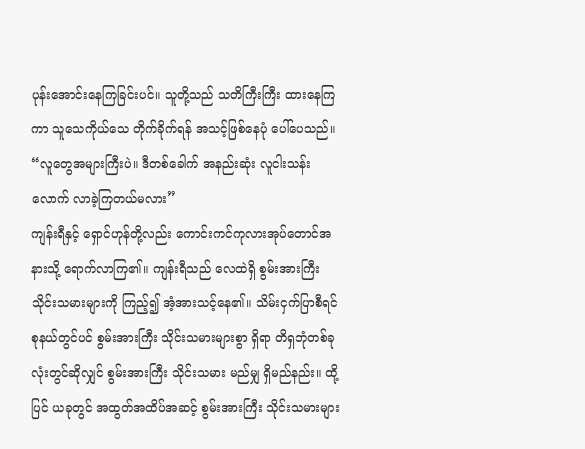ပုန်းအောင်းနေကြခြင်းပင်။ သူတို့သည် သတိကြီးကြီး ထားနေကြကာ သူသေကိုယ်သေ တိုက်ခိုက်ရန် အသင့်ဖြစ်နေပုံ ပေါ်ပေသည်။
“လူတွေအများကြီးပဲ။ ဒီတစ်ခေါက် အနည်းဆုံး လူငါးသန်းလောက် လာခဲ့ကြတယ်မလား”
ကျန်းရီနှင့် ရှောင်ဟုန်တို့လည်း ကောင်းကင်ကုလားအုပ်တောင်အနားသို့ ရောက်လာကြ၏။ ကျန်းရီသည် လေထဲရှိ စွမ်းအားကြီး သိုင်းသမားများကို ကြည့်၍ အံ့အားသင့်နေ၏။ သိမ်းငှက်ပြာစီရင်စုနယ်တွင်ပင် စွမ်းအားကြီး သိုင်းသမားများစွာ ရှိရာ တိရှဘုံတစ်ခုလုံးတွင်ဆိုလျှင် စွမ်းအားကြီး သိုင်းသမား မည်မျှ ရှိမည်နည်း။ ထို့ပြင် ယခုတွင် အထွတ်အထိပ်အဆင့် စွမ်းအားကြီး သိုင်းသမားများ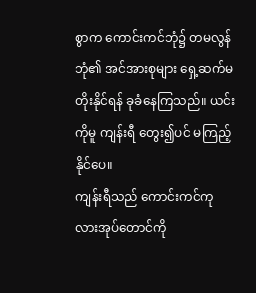စွာက ကောင်းကင်ဘုံ၌ တမလွန်ဘုံ၏ အင်အားစုများ ရှေ့ဆက်မတိုးနိုင်ရန် ခုခံနေကြသည်။ ယင်းကိုမူ ကျန်းရီ တွေး၍ပင် မကြည့်နိုင်ပေ။
ကျန်းရီသည် ကောင်းကင်ကုလားအုပ်တောင်ကို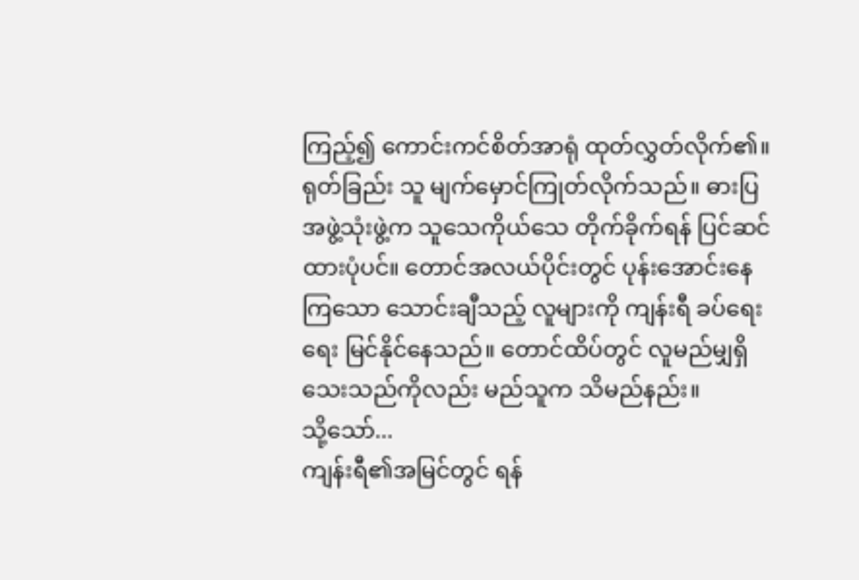ကြည့်၍ ကောင်းကင်စိတ်အာရုံ ထုတ်လွှတ်လိုက်၏။ ရုတ်ခြည်း သူ မျက်မှောင်ကြုတ်လိုက်သည်။ ဓားပြအဖွဲ့သုံးဖွဲ့က သူသေကိုယ်သေ တိုက်ခိုက်ရန် ပြင်ဆင်ထားပုံပင်။ တောင်အလယ်ပိုင်းတွင် ပုန်းအောင်းနေကြသော သောင်းချီသည့် လူများကို ကျန်းရီ ခပ်ရေးရေး မြင်နိုင်နေသည်။ တောင်ထိပ်တွင် လူမည်မျှရှိသေးသည်ကိုလည်း မည်သူက သိမည်နည်း။
သို့သော်...
ကျန်းရီ၏အမြင်တွင် ရန်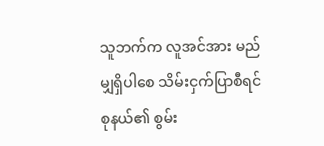သူဘက်က လူအင်အား မည်မျှရှိပါစေ သိမ်းငှက်ပြာစီရင်စုနယ်၏ စွမ်း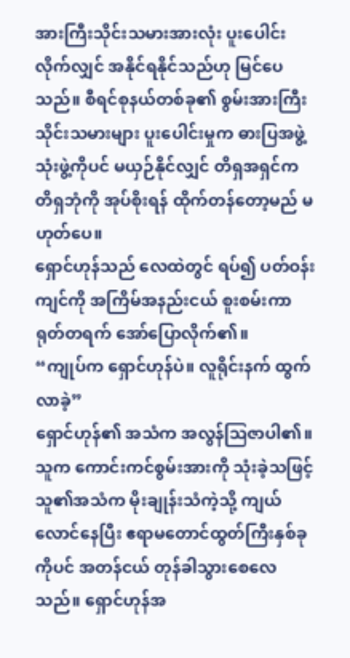အားကြီးသိုင်းသမားအားလုံး ပူးပေါင်းလိုက်လျှင် အနိုင်ရနိုင်သည်ဟု မြင်ပေသည်။ စီရင်စုနယ်တစ်ခု၏ စွမ်းအားကြီး သိုင်းသမားများ ပူးပေါင်းမှုက ဓားပြအဖွဲ့သုံးဖွဲ့ကိုပင် မယှဉ်နိုင်လျှင် တိရှအရှင်က တိရှဘုံကို အုပ်စိုးရန် ထိုက်တန်တော့မည် မဟုတ်ပေ။
ရှောင်ဟုန်သည် လေထဲတွင် ရပ်၍ ပတ်ဝန်းကျင်ကို အကြိမ်အနည်းငယ် စူးစမ်းကာ ရုတ်တရက် အော်ပြောလိုက်၏။
“ကျုပ်က ရှောင်ဟုန်ပဲ။ လူရိုင်းနက် ထွက်လာခဲ့”
ရှောင်ဟုန်၏ အသံက အလွန်ဩဇာပါ၏။ သူက ကောင်းကင်စွမ်းအားကို သုံးခဲ့သဖြင့် သူ၏အသံက မိုးချုန်းသံကဲ့သို့ ကျယ်လောင်နေပြီး ဧရာမတောင်ထွတ်ကြီးနှစ်ခုကိုပင် အတန်ငယ် တုန်ခါသွားစေလေသည်။ ရှောင်ဟုန်အ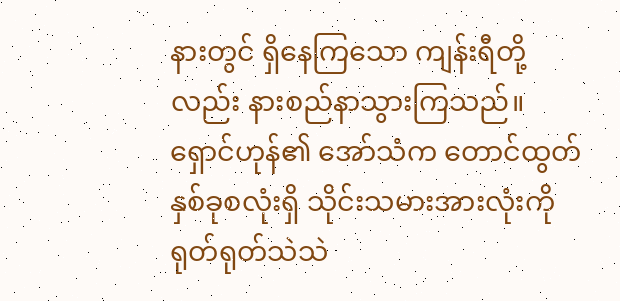နားတွင် ရှိနေကြသော ကျန်းရီတို့လည်း နားစည်နာသွားကြသည်။ ရှောင်ဟုန်၏ အော်သံက တောင်ထွတ်နှစ်ခုစလုံးရှိ သိုင်းသမားအားလုံးကို ရုတ်ရုတ်သဲသဲ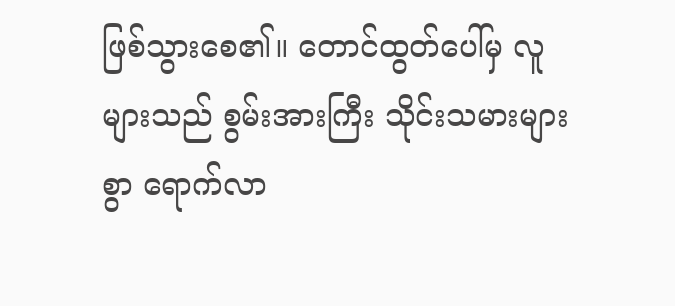ဖြစ်သွားစေ၏။ တောင်ထွတ်ပေါ်မှ လူများသည် စွမ်းအားကြီး သိုင်းသမားများစွာ ရောက်လာ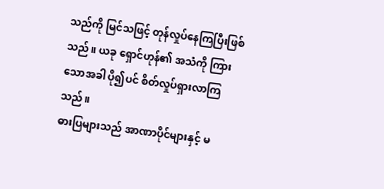သည်ကို မြင်သဖြင့် တုန်လှုပ်နေကြပြီးဖြစ်သည်။ ယခု ရှောင်ဟုန်၏ အသံကို ကြားသောအခါ ပို၍ပင် စိတ်လှုပ်ရှားလာကြသည်။
ဓားပြများသည် အာဏာပိုင်များနှင့် မ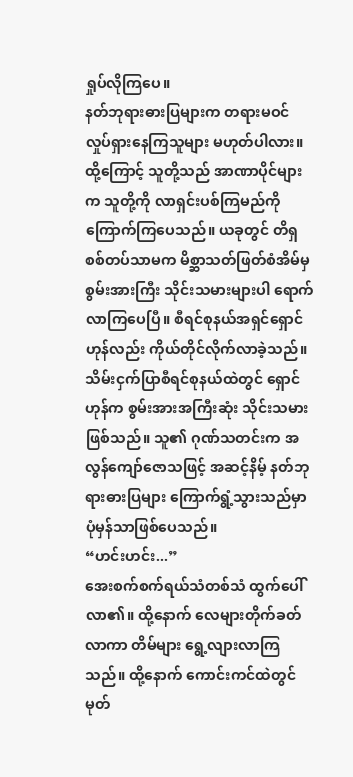ရှုပ်လိုကြပေ။
နတ်ဘုရားဓားပြများက တရားမဝင် လှုပ်ရှားနေကြသူများ မဟုတ်ပါလား။ ထို့ကြောင့် သူတို့သည် အာဏာပိုင်များက သူတို့ကို လာရှင်းပစ်ကြမည်ကို ကြောက်ကြပေသည်။ ယခုတွင် တိရှစစ်တပ်သာမက မိစ္ဆာသတ်ဖြတ်စံအိမ်မှ စွမ်းအားကြီး သိုင်းသမားများပါ ရောက်လာကြပေပြီ။ စီရင်စုနယ်အရှင်ရှောင်ဟုန်လည်း ကိုယ်တိုင်လိုက်လာခဲ့သည်။ သိမ်းငှက်ပြာစီရင်စုနယ်ထဲတွင် ရှောင်ဟုန်က စွမ်းအားအကြီးဆုံး သိုင်းသမားဖြစ်သည်။ သူ၏ ဂုဏ်သတင်းက အလွန်ကျော်ဇောသဖြင့် အဆင့်နိမ့် နတ်ဘုရားဓားပြများ ကြောက်ရွံ့သွားသည်မှာ ပုံမှန်သာဖြစ်ပေသည်။
“ဟင်းဟင်း...”
အေးစက်စက်ရယ်သံတစ်သံ ထွက်ပေါ်လာ၏။ ထို့နောက် လေများတိုက်ခတ်လာကာ တိမ်များ ရွေ့လျားလာကြသည်။ ထို့နောက် ကောင်းကင်ထဲတွင် မုတ်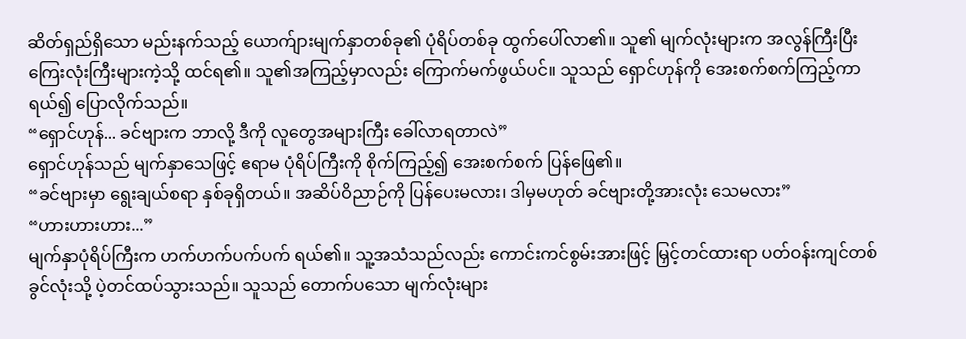ဆိတ်ရှည်ရှိသော မည်းနက်သည့် ယောက်ျားမျက်နှာတစ်ခု၏ ပုံရိပ်တစ်ခု ထွက်ပေါ်လာ၏။ သူ၏ မျက်လုံးများက အလွန်ကြီးပြီး ကြေးလုံးကြီးများကဲ့သို့ ထင်ရ၏။ သူ၏အကြည့်မှာလည်း ကြောက်မက်ဖွယ်ပင်။ သူသည် ရှောင်ဟုန်ကို အေးစက်စက်ကြည့်ကာ ရယ်၍ ပြောလိုက်သည်။
“ရှောင်ဟုန်... ခင်ဗျားက ဘာလို့ ဒီကို လူတွေအများကြီး ခေါ်လာရတာလဲ”
ရှောင်ဟုန်သည် မျက်နှာသေဖြင့် ဧရာမ ပုံရိပ်ကြီးကို စိုက်ကြည့်၍ အေးစက်စက် ပြန်ဖြေ၏။
“ခင်ဗျားမှာ ရွေးချယ်စရာ နှစ်ခုရှိတယ်။ အဆိပ်ဝိညာဉ်ကို ပြန်ပေးမလား၊ ဒါမှမဟုတ် ခင်ဗျားတို့အားလုံး သေမလား”
“ဟားဟားဟား...”
မျက်နှာပုံရိပ်ကြီးက ဟက်ဟက်ပက်ပက် ရယ်၏။ သူ့အသံသည်လည်း ကောင်းကင်စွမ်းအားဖြင့် မြှင့်တင်ထားရာ ပတ်ဝန်းကျင်တစ်ခွင်လုံးသို့ ပဲ့တင်ထပ်သွားသည်။ သူသည် တောက်ပသော မျက်လုံးများ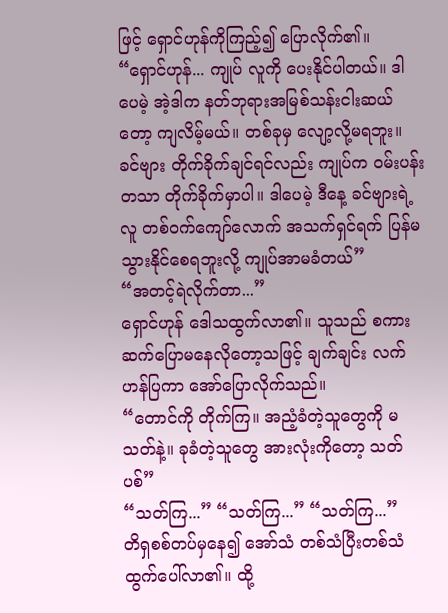ဖြင့် ရှောင်ဟုန်ကိုကြည့်၍ ပြောလိုက်၏။
“ရှောင်ဟုန်... ကျုပ် လူကို ပေးနိုင်ပါတယ်။ ဒါပေမဲ့ အဲ့ဒါက နတ်ဘုရားအမြစ်သန်းငါးဆယ်တော့ ကျလိမ့်မယ်။ တစ်ခုမှ လျော့လို့မရဘူး။ ခင်ဗျား တိုက်ခိုက်ချင်ရင်လည်း ကျုပ်က ဝမ်းပန်းတသာ တိုက်ခိုက်မှာပါ။ ဒါပေမဲ့ ဒီနေ့ ခင်ဗျားရဲ့လူ တစ်ဝက်ကျော်လောက် အသက်ရှင်ရက် ပြန်မသွားနိုင်စေရဘူးလို့ ကျုပ်အာမခံတယ်”
“အတင့်ရဲလိုက်တာ...”
ရှောင်ဟုန် ဒေါသထွက်လာ၏။ သူသည် စကားဆက်ပြောမနေလိုတော့သဖြင့် ချက်ချင်း လက်ဟန်ပြကာ အော်ပြောလိုက်သည်။
“တောင်ကို တိုက်ကြ။ အညံ့ခံတဲ့သူတွေကို မသတ်နဲ့။ ခုခံတဲ့သူတွေ အားလုံးကိုတော့ သတ်ပစ်”
“သတ်ကြ...” “သတ်ကြ...” “သတ်ကြ...”
တိရှစစ်တပ်မှနေ၍ အော်သံ တစ်သံပြီးတစ်သံ ထွက်ပေါ်လာ၏။ ထို့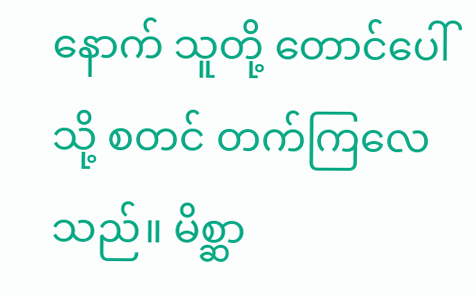နောက် သူတို့ တောင်ပေါ်သို့ စတင် တက်ကြလေသည်။ မိစ္ဆာ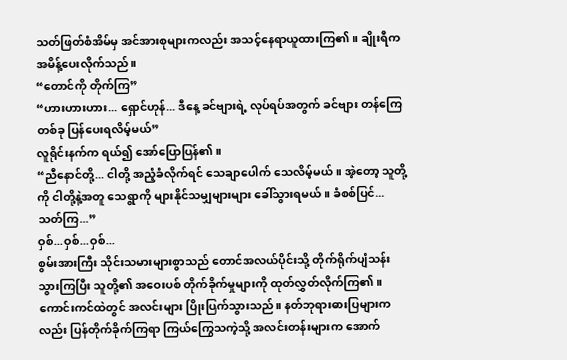သတ်ဖြတ်စံအိမ်မှ အင်အားစုများကလည်း အသင့်နေရာယူထားကြ၏။ ချိုးရီက အမိန့်ပေးလိုက်သည်။
“တောင်ကို တိုက်ကြ”
“ဟားဟားဟား... ရှောင်ဟုန်... ဒီနေ့ ခင်ဗျားရဲ့ လုပ်ရပ်အတွက် ခင်ဗျား တန်ကြေတစ်ခု ပြန်ပေးရလိမ့်မယ်”
လူရိုင်းနက်က ရယ်၍ အော်ပြောပြန်၏။
“ညီနောင်တို့... ငါတို့ အညံ့ခံလိုက်ရင် သေချာပေါက် သေလိမ့်မယ်။ အဲ့တော့ သူတို့ကို ငါတို့နဲ့အတူ သေရွာကို များနိုင်သမျှများများ ခေါ်သွားရမယ်။ ခံစစ်ပြင်... သတ်ကြ...”
ဝှစ်...ဝှစ်...ဝှစ်...
စွမ်းအားကြီး သိုင်းသမားများစွာသည် တောင်အလယ်ပိုင်းသို့ တိုက်ရိုက်ပျံသန်းသွားကြပြီး သူတို့၏ အဝေးပစ် တိုက်ခိုက်မှုများကို ထုတ်လွှတ်လိုက်ကြ၏။ ကောင်းကင်ထဲတွင် အလင်းများ ပြိုးပြက်သွားသည်။ နတ်ဘုရားဓားပြများကလည်း ပြန်တိုက်ခိုက်ကြရာ ကြယ်ကြွေသကဲ့သို့ အလင်းတန်းများက အောက်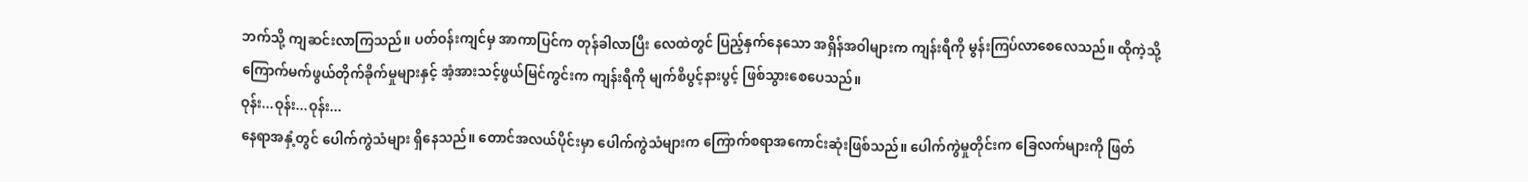ဘက်သို့ ကျဆင်းလာကြသည်။ ပတ်ဝန်းကျင်မှ အာကာပြင်က တုန်ခါလာပြီး လေထဲတွင် ပြည့်နှက်နေသော အရှိန်အဝါများက ကျန်းရီကို မွန်းကြပ်လာစေလေသည်။ ထိုကဲ့သို့ ကြောက်မက်ဖွယ်တိုက်ခိုက်မှုများနှင့် အံ့အားသင့်ဖွယ်မြင်ကွင်းက ကျန်းရီကို မျက်စိပွင့်နားပွင့် ဖြစ်သွားစေပေသည်။
ဝုန်း...ဝုန်း...ဝုန်း...
နေရာအနှံ့တွင် ပေါက်ကွဲသံများ ရှိနေသည်။ တောင်အလယ်ပိုင်းမှာ ပေါက်ကွဲသံများက ကြောက်စရာအကောင်းဆုံးဖြစ်သည်။ ပေါက်ကွဲမှုတိုင်းက ခြေလက်များကို ဖြတ်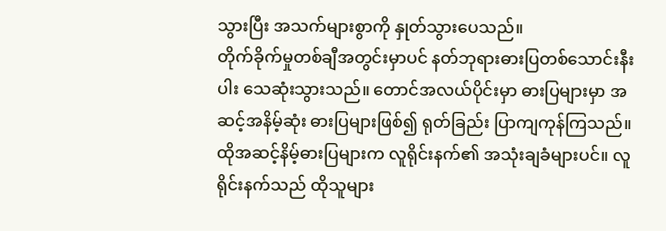သွားပြီး အသက်များစွာကို နှုတ်သွားပေသည်။
တိုက်ခိုက်မှုတစ်ချီအတွင်းမှာပင် နတ်ဘုရားဓားပြတစ်သောင်းနီးပါး သေဆုံးသွားသည်။ တောင်အလယ်ပိုင်းမှာ ဓားပြများမှာ အဆင့်အနိမ့်ဆုံး ဓားပြများဖြစ်၍ ရုတ်ခြည်း ပြာကျကုန်ကြသည်။ ထိုအဆင့်နိမ့်ဓားပြများက လူရိုင်းနက်၏ အသုံးချခံများပင်။ လူရိုင်းနက်သည် ထိုသူများ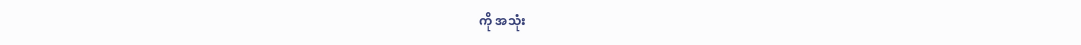ကို အသုံး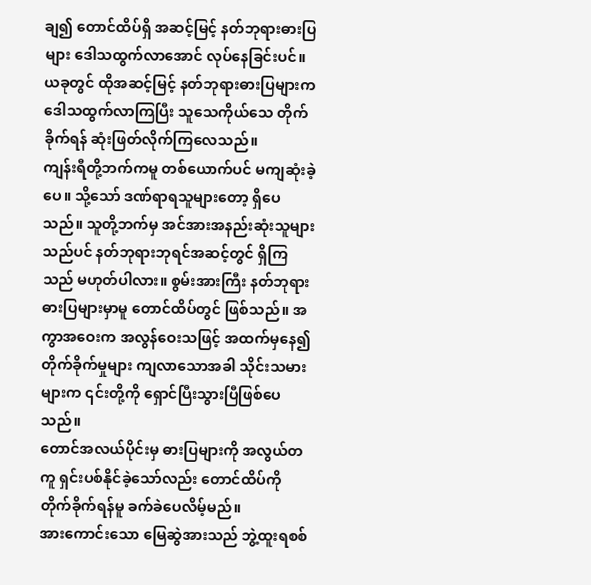ချ၍ တောင်ထိပ်ရှိ အဆင့်မြင့် နတ်ဘုရားဓားပြများ ဒေါသထွက်လာအောင် လုပ်နေခြင်းပင်။ ယခုတွင် ထိုအဆင့်မြင့် နတ်ဘုရားဓားပြများက ဒေါသထွက်လာကြပြီး သူသေကိုယ်သေ တိုက်ခိုက်ရန် ဆုံးဖြတ်လိုက်ကြလေသည်။
ကျန်းရီတို့ဘက်ကမူ တစ်ယောက်ပင် မကျဆုံးခဲ့ပေ။ သို့သော် ဒဏ်ရာရသူများတော့ ရှိပေသည်။ သူတို့ဘက်မှ အင်အားအနည်းဆုံးသူများသည်ပင် နတ်ဘုရားဘုရင်အဆင့်တွင် ရှိကြသည် မဟုတ်ပါလား။ စွမ်းအားကြီး နတ်ဘုရားဓားပြများမှာမူ တောင်ထိပ်တွင် ဖြစ်သည်။ အကွာအဝေးက အလွန်ဝေးသဖြင့် အထက်မှနေ၍ တိုက်ခိုက်မှုများ ကျလာသောအခါ သိုင်းသမားများက ၎င်းတို့ကို ရှောင်ပြီးသွားပြီဖြစ်ပေသည်။
တောင်အလယ်ပိုင်းမှ ဓားပြများကို အလွယ်တကူ ရှင်းပစ်နိုင်ခဲ့သော်လည်း တောင်ထိပ်ကို တိုက်ခိုက်ရန်မူ ခက်ခဲပေလိမ့်မည်။
အားကောင်းသော မြေဆွဲအားသည် ဘွဲ့ထူးရစစ်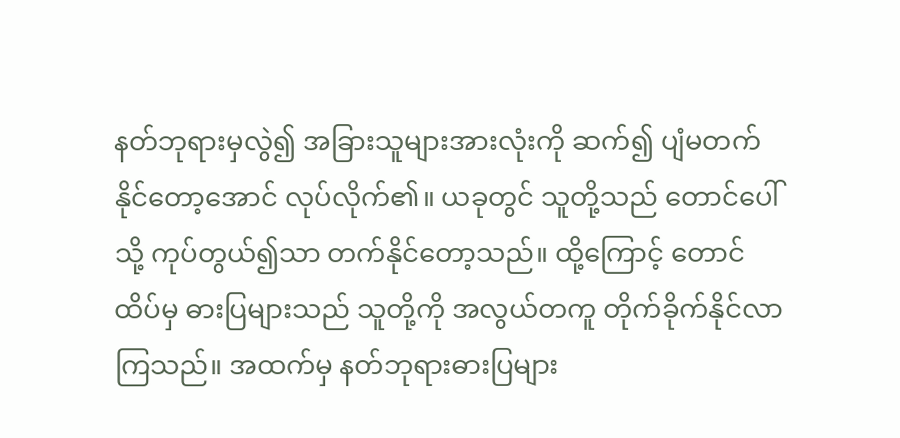နတ်ဘုရားမှလွဲ၍ အခြားသူများအားလုံးကို ဆက်၍ ပျံမတက်နိုင်တော့အောင် လုပ်လိုက်၏။ ယခုတွင် သူတို့သည် တောင်ပေါ်သို့ ကုပ်တွယ်၍သာ တက်နိုင်တော့သည်။ ထို့ကြောင့် တောင်ထိပ်မှ ဓားပြများသည် သူတို့ကို အလွယ်တကူ တိုက်ခိုက်နိုင်လာကြသည်။ အထက်မှ နတ်ဘုရားဓားပြများ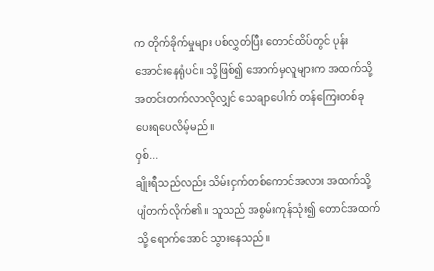က တိုက်ခိုက်မှုများ ပစ်လွှတ်ပြီး တောင်ထိပ်တွင် ပုန်းအောင်းနေရုံပင်။ သို့ဖြစ်၍ အောက်မှလူများက အထက်သို့ အတင်းတက်လာလိုလျှင် သေချာပေါက် တန်ကြေးတစ်ခု ပေးရပေလိမ့်မည်။
ဝှစ်...
ချိုးရီသည်လည်း သိမ်းငှက်တစ်ကောင်အလား အထက်သို့ ပျံတက်လိုက်၏။ သူသည် အစွမ်းကုန်သုံး၍ တောင်အထက်သို့ ရောက်အောင် သွားနေသည်။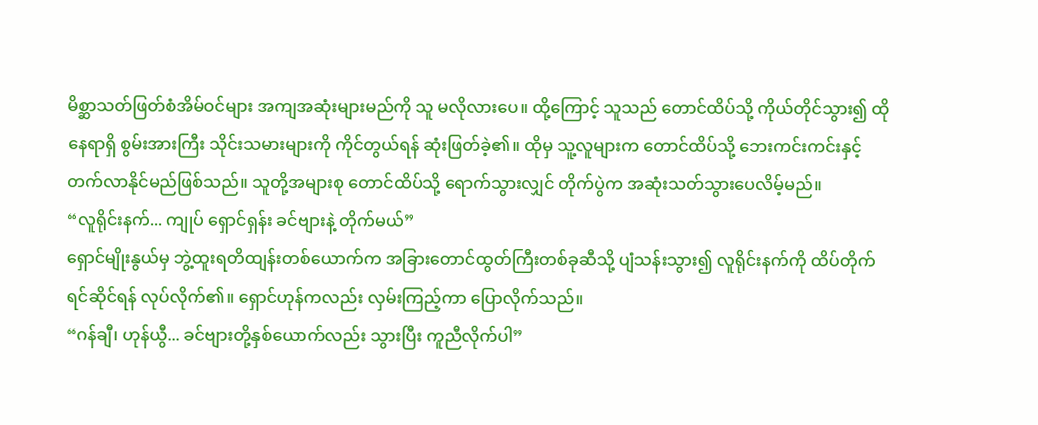မိစ္ဆာသတ်ဖြတ်စံအိမ်ဝင်များ အကျအဆုံးများမည်ကို သူ မလိုလားပေ။ ထို့ကြောင့် သူသည် တောင်ထိပ်သို့ ကိုယ်တိုင်သွား၍ ထိုနေရာရှိ စွမ်းအားကြီး သိုင်းသမားများကို ကိုင်တွယ်ရန် ဆုံးဖြတ်ခဲ့၏။ ထိုမှ သူ့လူများက တောင်ထိပ်သို့ ဘေးကင်းကင်းနှင့် တက်လာနိုင်မည်ဖြစ်သည်။ သူတို့အများစု တောင်ထိပ်သို့ ရောက်သွားလျှင် တိုက်ပွဲက အဆုံးသတ်သွားပေလိမ့်မည်။
“လူရိုင်းနက်... ကျုပ် ရှောင်ရှန်း ခင်ဗျားနဲ့ တိုက်မယ်”
ရှောင်မျိုးနွယ်မှ ဘွဲ့ထူးရတိထျန်းတစ်ယောက်က အခြားတောင်ထွတ်ကြီးတစ်ခုဆီသို့ ပျံသန်းသွား၍ လူရိုင်းနက်ကို ထိပ်တိုက်ရင်ဆိုင်ရန် လုပ်လိုက်၏။ ရှောင်ဟုန်ကလည်း လှမ်းကြည့်ကာ ပြောလိုက်သည်။
“ဂန်ချီ၊ ဟုန်ယွီ... ခင်ဗျားတို့နှစ်ယောက်လည်း သွားပြီး ကူညီလိုက်ပါ”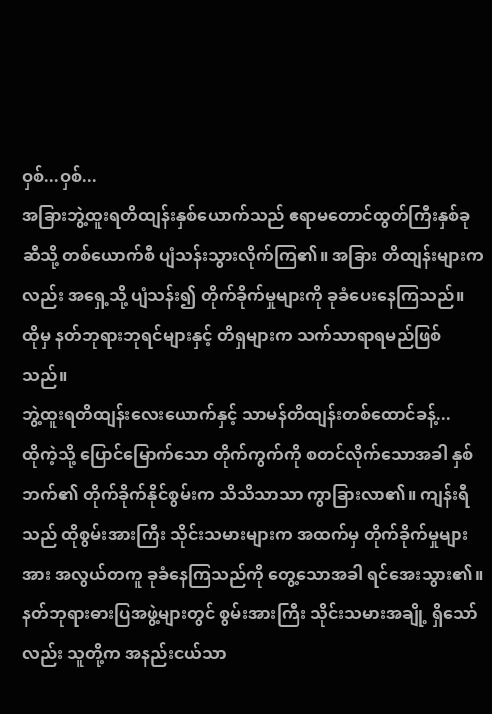ဝှစ်...ဝှစ်...
အခြားဘွဲ့ထူးရတိထျန်းနှစ်ယောက်သည် ဧရာမတောင်ထွတ်ကြီးနှစ်ခုဆီသို့ တစ်ယောက်စီ ပျံသန်းသွားလိုက်ကြ၏။ အခြား တိထျန်းများကလည်း အရှေ့သို့ ပျံသန်း၍ တိုက်ခိုက်မှုများကို ခုခံပေးနေကြသည်။ ထိုမှ နတ်ဘုရားဘုရင်များနှင့် တိရှများက သက်သာရာရမည်ဖြစ်သည်။
ဘွဲ့ထူးရတိထျန်းလေးယောက်နှင့် သာမန်တိထျန်းတစ်ထောင်ခန့်...
ထိုကဲ့သို့ ပြောင်မြောက်သော တိုက်ကွက်ကို စတင်လိုက်သောအခါ နှစ်ဘက်၏ တိုက်ခိုက်နိုင်စွမ်းက သိသိသာသာ ကွာခြားလာ၏။ ကျန်းရီသည် ထိုစွမ်းအားကြီး သိုင်းသမားများက အထက်မှ တိုက်ခိုက်မှုများအား အလွယ်တကူ ခုခံနေကြသည်ကို တွေ့သောအခါ ရင်အေးသွား၏။ နတ်ဘုရားဓားပြအဖွဲ့များတွင် စွမ်းအားကြီး သိုင်းသမားအချို့ ရှိသော်လည်း သူတို့က အနည်းငယ်သာ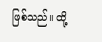ဖြစ်သည်။ ထို့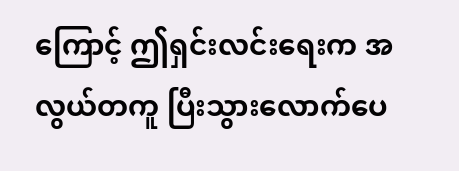ကြောင့် ဤရှင်းလင်းရေးက အလွယ်တကူ ပြီးသွားလောက်ပေ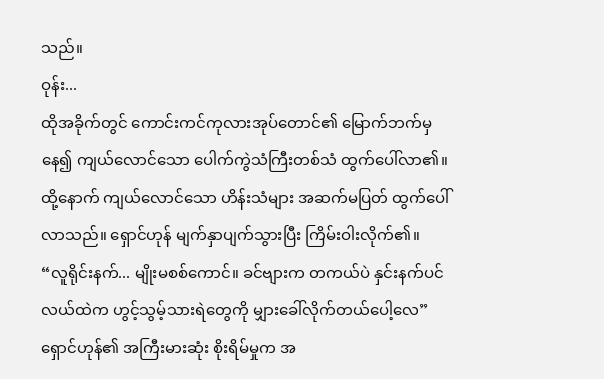သည်။
ဝုန်း...
ထိုအခိုက်တွင် ကောင်းကင်ကုလားအုပ်တောင်၏ မြောက်ဘက်မှနေ၍ ကျယ်လောင်သော ပေါက်ကွဲသံကြီးတစ်သံ ထွက်ပေါ်လာ၏။ ထို့နောက် ကျယ်လောင်သော ဟိန်းသံများ အဆက်မပြတ် ထွက်ပေါ်လာသည်။ ရှောင်ဟုန် မျက်နှာပျက်သွားပြီး ကြိမ်းဝါးလိုက်၏။
“လူရိုင်းနက်... မျိုးမစစ်ကောင်။ ခင်ဗျားက တကယ်ပဲ နှင်းနက်ပင်လယ်ထဲက ဟွင့်သွမ့်သားရဲတွေကို မျှားခေါ်လိုက်တယ်ပေါ့လေ”
ရှောင်ဟုန်၏ အကြီးမားဆုံး စိုးရိမ်မှုက အ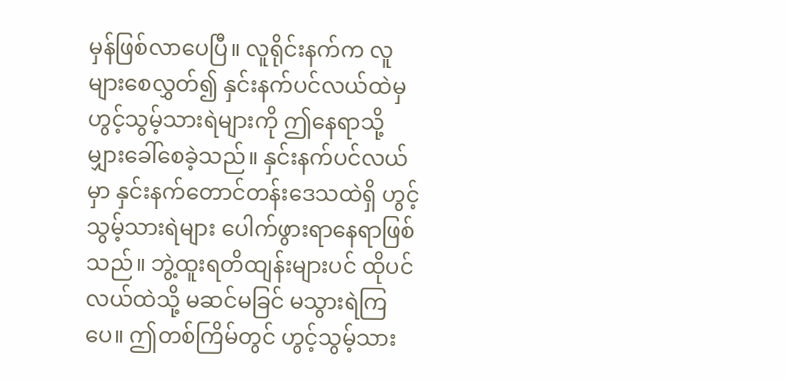မှန်ဖြစ်လာပေပြီ။ လူရိုင်းနက်က လူများစေလွှတ်၍ နှင်းနက်ပင်လယ်ထဲမှ ဟွင့်သွမ့်သားရဲများကို ဤနေရာသို့ မျှားခေါ်စေခဲ့သည်။ နှင်းနက်ပင်လယ်မှာ နှင်းနက်တောင်တန်းဒေသထဲရှိ ဟွင့်သွမ့်သားရဲများ ပေါက်ဖွားရာနေရာဖြစ်သည်။ ဘွဲ့ထူးရတိထျန်းများပင် ထိုပင်လယ်ထဲသို့ မဆင်မခြင် မသွားရဲကြပေ။ ဤတစ်ကြိမ်တွင် ဟွင့်သွမ့်သား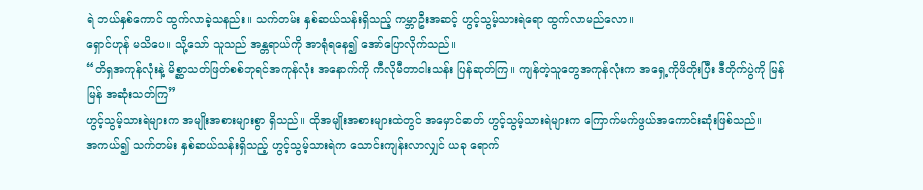ရဲ ဘယ်နှစ်ကောင် ထွက်လာခဲ့သနည်း။ သက်တမ်း နှစ်ဆယ်သန်းရှိသည့် ကမ္ဘာဦးအဆင့် ဟွင့်သွမ့်သားရဲရော ထွက်လာမည်လော။
ရှောင်ဟုန် မသိပေ။ သို့သော် သူသည် အန္တရာယ်ကို အာရုံရနေ၍ အော်ပြောလိုက်သည်။
“တိရှအကုန်လုံးနဲ့ မိစ္ဆာသတ်ဖြတ်စစ်ဘုရင်အကုန်လုံး အနောက်ကို ကီလိုမီတာငါးသန်း ပြန်ဆုတ်ကြ။ ကျန်တဲ့သူတွေအကုန်လုံးက အရှေ့ကိုဖိတိုးပြီး ဒီတိုက်ပွဲကို မြန်မြန် အဆုံးသတ်ကြ”
ဟွင့်သွမ့်သားရဲများက အမျိုးအစားများစွာ ရှိသည်။ ထိုအမျိုးအစားများထဲတွင် အမှောင်ဓာတ် ဟွင့်သွမ့်သားရဲများက ကြောက်မက်ဖွယ်အကောင်းဆုံးဖြစ်သည်။
အကယ်၍ သက်တမ်း နှစ်ဆယ်သန်းရှိသည့် ဟွင့်သွမ့်သားရဲက သောင်းကျန်းလာလျှင် ယခု ရောက်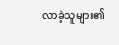လာခဲ့သူများ၏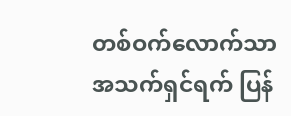တစ်ဝက်လောက်သာ အသက်ရှင်ရက် ပြန်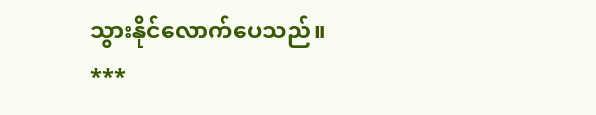သွားနိုင်လောက်ပေသည်။
***